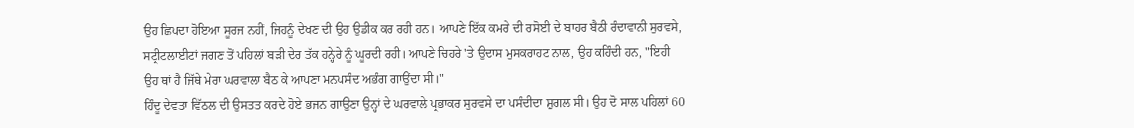ਉਹ ਛਿਪਦਾ ਹੋਇਆ ਸੂਰਜ ਨਹੀਂ, ਜਿਹਨੂੰ ਦੇਖਣ ਦੀ ਉਹ ਉਡੀਕ ਕਰ ਰਹੀ ਹਨ। ਆਪਣੇ ਇੱਕ ਕਮਰੇ ਦੀ ਰਸੋਈ ਦੇ ਬਾਹਰ ਬੈਠੀ ਰੰਦਾਵਾਨੀ ਸੁਰਵਸੇ, ਸਟ੍ਰੀਟਲਾਈਟਾਂ ਜਗਣ ਤੋਂ ਪਹਿਲਾਂ ਬੜੀ ਦੇਰ ਤੱਕ ਹਨ੍ਹੇਰੇ ਨੂੰ ਘੂਰਦੀ ਰਹੀ। ਆਪਣੇ ਚਿਹਰੇ 'ਤੇ ਉਦਾਸ ਮੁਸਕਰਾਹਟ ਨਾਲ, ਉਹ ਕਹਿੰਦੀ ਹਨ, "ਇਹੀ ਉਹ ਥਾਂ ਹੈ ਜਿੱਥੇ ਮੇਰਾ ਘਰਵਾਲਾ ਬੈਠ ਕੇ ਆਪਣਾ ਮਨਪਸੰਦ ਅਭੰਗ ਗਾਉਂਦਾ ਸੀ।"
ਹਿੰਦੂ ਦੇਵਤਾ ਵਿੱਠਲ ਦੀ ਉਸਤਤ ਕਰਦੇ ਹੋਏ ਭਜਨ ਗਾਉਣਾ ਉਨ੍ਹਾਂ ਦੇ ਘਰਵਾਲੇ ਪ੍ਰਭਾਕਰ ਸੁਰਵਸੇ ਦਾ ਪਸੰਦੀਦਾ ਸ਼ੁਗਲ ਸੀ। ਉਹ ਦੋ ਸਾਲ ਪਹਿਲਾਂ 60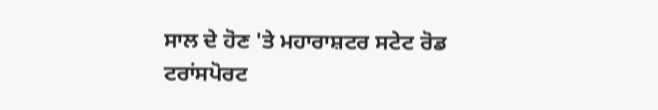ਸਾਲ ਦੇ ਹੋਣ 'ਤੇ ਮਹਾਰਾਸ਼ਟਰ ਸਟੇਟ ਰੋਡ ਟਰਾਂਸਪੋਰਟ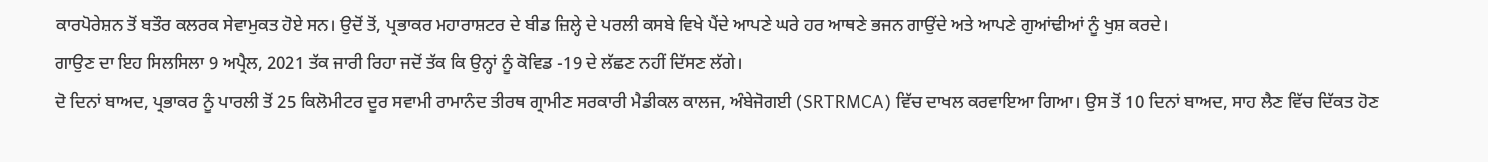ਕਾਰਪੋਰੇਸ਼ਨ ਤੋਂ ਬਤੌਰ ਕਲਰਕ ਸੇਵਾਮੁਕਤ ਹੋਏ ਸਨ। ਉਦੋਂ ਤੋਂ, ਪ੍ਰਭਾਕਰ ਮਹਾਰਾਸ਼ਟਰ ਦੇ ਬੀਡ ਜ਼ਿਲ੍ਹੇ ਦੇ ਪਰਲੀ ਕਸਬੇ ਵਿਖੇ ਪੈਂਦੇ ਆਪਣੇ ਘਰੇ ਹਰ ਆਥਣੇ ਭਜਨ ਗਾਉਂਦੇ ਅਤੇ ਆਪਣੇ ਗੁਆਂਢੀਆਂ ਨੂੰ ਖੁਸ਼ ਕਰਦੇ।
ਗਾਉਣ ਦਾ ਇਹ ਸਿਲਸਿਲਾ 9 ਅਪ੍ਰੈਲ, 2021 ਤੱਕ ਜਾਰੀ ਰਿਹਾ ਜਦੋਂ ਤੱਕ ਕਿ ਉਨ੍ਹਾਂ ਨੂੰ ਕੋਵਿਡ -19 ਦੇ ਲੱਛਣ ਨਹੀਂ ਦਿੱਸਣ ਲੱਗੇ।
ਦੋ ਦਿਨਾਂ ਬਾਅਦ, ਪ੍ਰਭਾਕਰ ਨੂੰ ਪਾਰਲੀ ਤੋਂ 25 ਕਿਲੋਮੀਟਰ ਦੂਰ ਸਵਾਮੀ ਰਾਮਾਨੰਦ ਤੀਰਥ ਗ੍ਰਾਮੀਣ ਸਰਕਾਰੀ ਮੈਡੀਕਲ ਕਾਲਜ, ਅੰਬੇਜੋਗਈ (SRTRMCA) ਵਿੱਚ ਦਾਖਲ ਕਰਵਾਇਆ ਗਿਆ। ਉਸ ਤੋਂ 10 ਦਿਨਾਂ ਬਾਅਦ, ਸਾਹ ਲੈਣ ਵਿੱਚ ਦਿੱਕਤ ਹੋਣ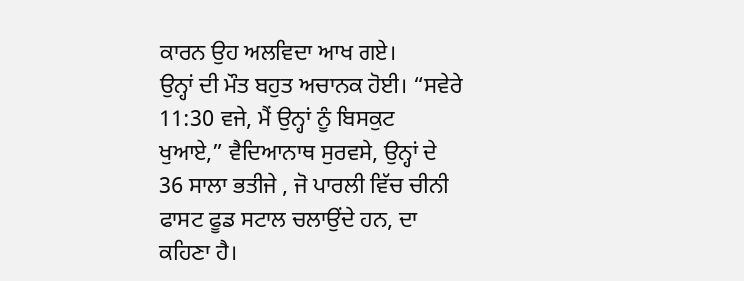ਕਾਰਨ ਉਹ ਅਲਵਿਦਾ ਆਖ ਗਏ।
ਉਨ੍ਹਾਂ ਦੀ ਮੌਤ ਬਹੁਤ ਅਚਾਨਕ ਹੋਈ। “ਸਵੇਰੇ 11:30 ਵਜੇ, ਮੈਂ ਉਨ੍ਹਾਂ ਨੂੰ ਬਿਸਕੁਟ ਖੁਆਏ,” ਵੈਦਿਆਨਾਥ ਸੁਰਵਸੇ, ਉਨ੍ਹਾਂ ਦੇ 36 ਸਾਲਾ ਭਤੀਜੇ , ਜੋ ਪਾਰਲੀ ਵਿੱਚ ਚੀਨੀ ਫਾਸਟ ਫੂਡ ਸਟਾਲ ਚਲਾਉਂਦੇ ਹਨ, ਦਾ ਕਹਿਣਾ ਹੈ।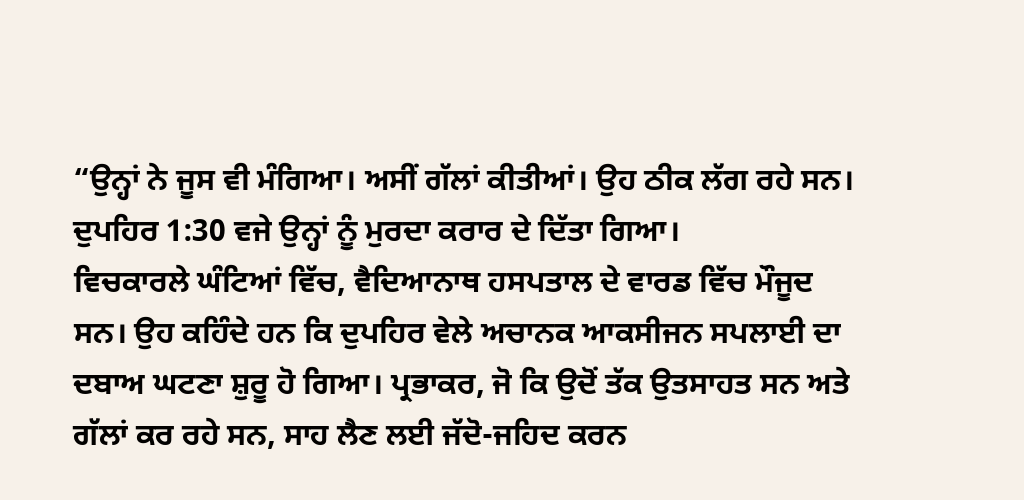“ਉਨ੍ਹਾਂ ਨੇ ਜੂਸ ਵੀ ਮੰਗਿਆ। ਅਸੀਂ ਗੱਲਾਂ ਕੀਤੀਆਂ। ਉਹ ਠੀਕ ਲੱਗ ਰਹੇ ਸਨ। ਦੁਪਹਿਰ 1:30 ਵਜੇ ਉਨ੍ਹਾਂ ਨੂੰ ਮੁਰਦਾ ਕਰਾਰ ਦੇ ਦਿੱਤਾ ਗਿਆ।
ਵਿਚਕਾਰਲੇ ਘੰਟਿਆਂ ਵਿੱਚ, ਵੈਦਿਆਨਾਥ ਹਸਪਤਾਲ ਦੇ ਵਾਰਡ ਵਿੱਚ ਮੌਜੂਦ ਸਨ। ਉਹ ਕਹਿੰਦੇ ਹਨ ਕਿ ਦੁਪਹਿਰ ਵੇਲੇ ਅਚਾਨਕ ਆਕਸੀਜਨ ਸਪਲਾਈ ਦਾ ਦਬਾਅ ਘਟਣਾ ਸ਼ੁਰੂ ਹੋ ਗਿਆ। ਪ੍ਰਭਾਕਰ, ਜੋ ਕਿ ਉਦੋਂ ਤੱਕ ਉਤਸਾਹਤ ਸਨ ਅਤੇ ਗੱਲਾਂ ਕਰ ਰਹੇ ਸਨ, ਸਾਹ ਲੈਣ ਲਈ ਜੱਦੋ-ਜਹਿਦ ਕਰਨ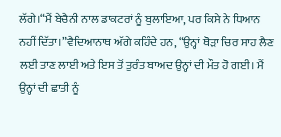ਲੱਗੇ।“ਮੈਂ ਬੇਚੈਨੀ ਨਾਲ ਡਾਕਟਰਾਂ ਨੂੰ ਬੁਲਾਇਆ, ਪਰ ਕਿਸੇ ਨੇ ਧਿਆਨ ਨਹੀਂ ਦਿੱਤਾ।”ਵੈਦਿਆਨਾਥ ਅੱਗੇ ਕਹਿੰਦੇ ਹਨ, “ਉਨ੍ਹਾਂ ਥੋੜਾ ਚਿਰ ਸਾਹ ਲੈਣ ਲਈ ਤਾਣ ਲਾਈ ਅਤੇ ਇਸ ਤੋਂ ਤੁਰੰਤ ਬਾਅਦ ਉਨ੍ਹਾਂ ਦੀ ਮੌਤ ਹੋ ਗਈ। ਮੈਂ ਉਨ੍ਹਾਂ ਦੀ ਛਾਤੀ ਨੂੰ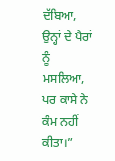ਦੱਬਿਆ, ਉਨ੍ਹਾਂ ਦੇ ਪੈਰਾਂ ਨੂੰ ਮਸਲਿਆ, ਪਰ ਕਾਸੇ ਨੇ ਕੰਮ ਨਹੀਂ ਕੀਤਾ।”